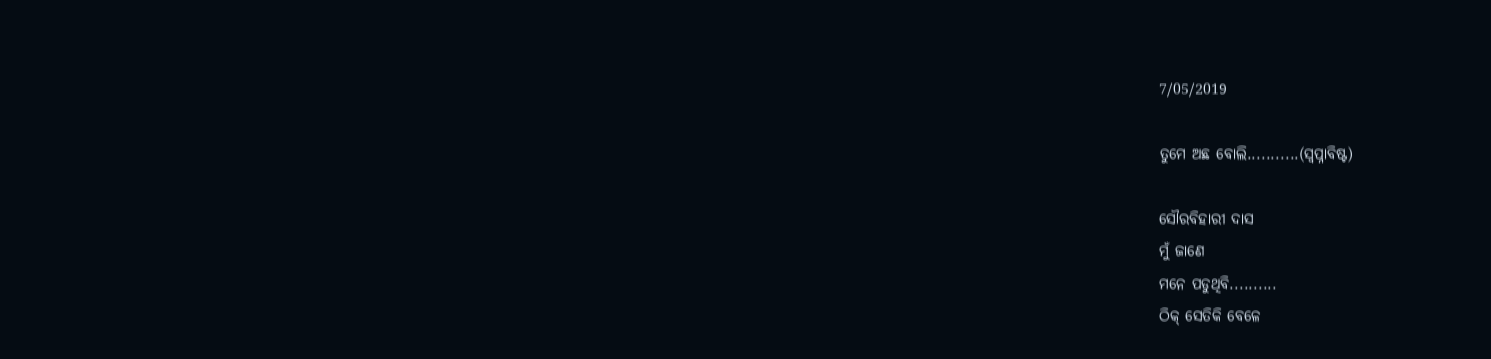7/05/2019

ତୁମେ ଅଛ ବୋଲି...........(ସ୍ବପ୍ନାବିଷ୍ଟ)

ସୌରବିହାରୀ ଦାସ
ମୁଁ ଜାଣେ
ମନେ ପଡୁଥିବି..........
ଠିକ୍ ସେତିକି ବେଳେ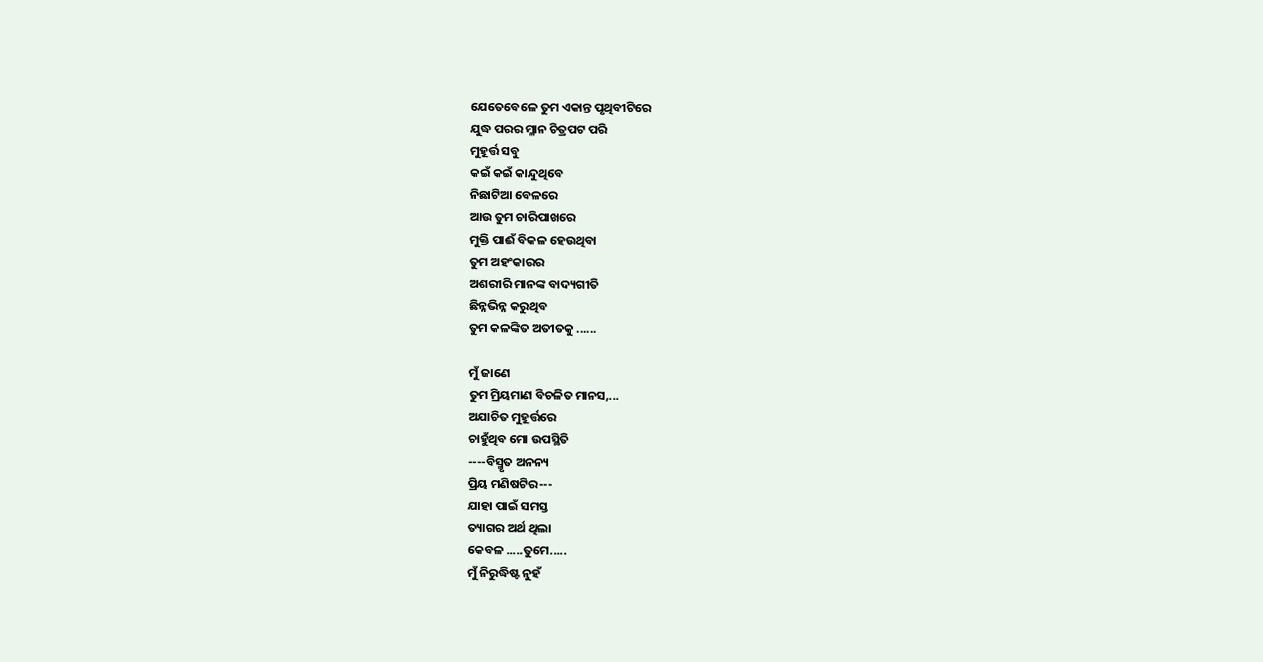ଯେତେବେଳେ ତୁମ ଏକାନ୍ତ ପୃଥିବୀଟିରେ
ଯୁଦ୍ଧ ପରର ମ୍ଳାନ ଚିତ୍ରପଟ ପରି
ମୁହୂର୍ତ୍ତ ସବୁ
କଇଁ କଇଁ କାନ୍ଦୁଥିବେ
ନିଛାଟିଆ ବେଳରେ
ଆଉ ତୁମ ଚାରିପାଖରେ
ମୁକ୍ତି ପାଈଁ ବିକଳ ହେଉଥିବା
ତୁମ ଅହଂକାରର
ଅଶରୀରି ମାନଙ୍କ ବାଦ୍ୟଗୀତି
ଛିନ୍ନଭିନ୍ନ କରୁଥିବ
ତୁମ କଳଙ୍କିତ ଅତୀତକୁ ......

ମୁଁ ଜାଣେ
ତୁମ ମ୍ରିୟମାଣ ବିଚଳିତ ମାନସ,...
ଅଯାଚିତ ମୁହୂର୍ତ୍ତରେ
ଚାହୁଁଥିବ ମୋ ଉପସ୍ଥିତି
----ବିସ୍ମୃତ ଅନନ୍ୟ
ପ୍ରିୟ ମଣିଷଟିର---
ଯାହା ପାଇଁ ସମସ୍ତ
ତ୍ୟାଗର ଅର୍ଥ ଥିଲା
କେବଳ .....ତୁମେ.....
ମୁଁ ନିରୁଦ୍ଧିଷ୍ଟ ନୁହଁ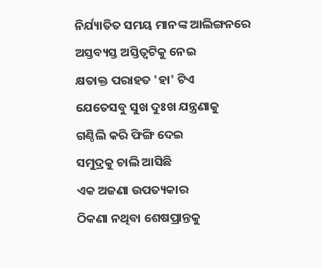ନିର୍ଯ୍ୟାତିତ ସମୟ ମାନଙ୍କ ଆଲିଙ୍ଗନରେ
ଅସ୍ତବ୍ୟସ୍ତ ଅସ୍ତିତ୍ଵଟିକୁ ନେଇ
କ୍ଷତାକ୍ତ ପରାହତ 'ହା' ଟିଏ
ଯେତେସବୁ ସୁଖ ଦୁଃଖ ଯନ୍ତ୍ରଣାକୁ
ଗଣ୍ଠିଲି କରି ଫିଙ୍ଗି ଦେଇ
ସମୁଦ୍ରକୁ ଚାଲି ଆସିଛି
ଏକ ଅଜଣା ଉପତ୍ୟକାର
ଠିକଣା ନଥିବା ଶେଷପ୍ରାନ୍ତକୁ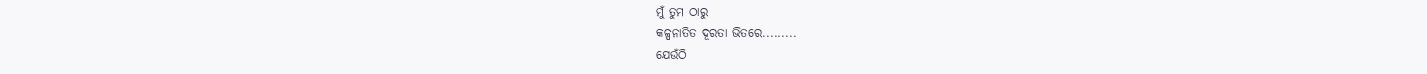ମୁଁ ତୁମ ଠାରୁ
କଳ୍ପନାତିତ ଦୂରତା ଭିତରେ.........
ଯେଉଁଠି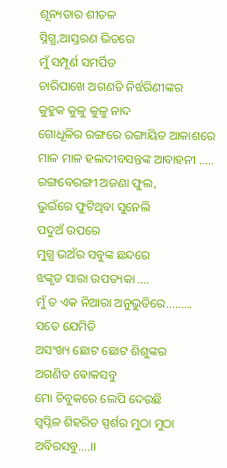ଶୂନ୍ୟତାର ଶୀତଳ
ସ୍ନିଗ୍ଧ,ଆସ୍ତରଣ ଭିତରେ
ମୁଁ ସମ୍ପୂର୍ଣ ସମର୍ପିତ
ଚାରିପାଖେ ଅଗଣତି ନିର୍ଝରିଣୀଙ୍କର
କୁହୁକ କୁଳୁ କୁଳୁ ନାଦ
ଗୋଧୂଳିର ରଙ୍ଗରେ ରଙ୍ଗାୟିତ ଆକାଶରେ
ମାଳ ମାଳ ହଲଦୀବସନ୍ତଙ୍କ ଆବାହନୀ .....
ରଙ୍ଗବେରଙ୍ଗୀ ଅଜଣା ଫୁଲ,
ଭୁଇଁରେ ଫୁଟିଥିବା ସୁନେଲି
ପଦୁଅଁ ଉପରେ
ମୁଗ୍ଧ ଭଅଁର ସବୁଙ୍କ ଛନ୍ଦରେ
ଝଙ୍କୃତ ସାରା ଉପତ୍ୟକା ....
ମୁଁ ତ ଏକ ନିଆରା ଅନୁଭୁତିରେ.........
ସତେ ଯେମିତି
ଅସଂଖ୍ୟ ଛୋଟ ଛୋଟ ଶିଶୁଙ୍କର
ଅଗଣିତ ଵୋକସବୁ
ମୋ ଚିବୁକରେ ଲେପି ଦେଉଛି
ସ୍ୱପ୍ନିଳ ଶିହରିତ ସ୍ପର୍ଶର ମୁଠା ମୁଠା ଅବିରସବୁ....।।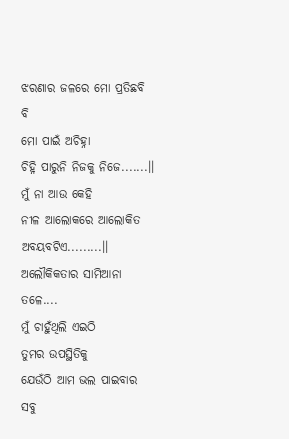ଝରଣାର ଜଳରେ ମୋ ପ୍ରତିଛବି ବି
ମୋ ପାଇଁ ଅଚିହ୍ନା
ଚିହ୍ନି ପାରୁନି ନିଜକୁ ନିଜେ.......।।
ମୁଁ ନା ଆଉ କେହି
ନୀଳ ଆଲୋକରେ ଆଲୋକିତ ଅବୟବଟିଏ.........।।
ଅଲୌକିକତାର ସାମିଆନା ତଳେ....
ମୁଁ ଚାହୁଁଥିଲି ଏଇଠି
ତୁମର ଉପସ୍ଥିତିକୁ
ଯେଉଁଠି ଆମ ଭଲ ପାଇବାର
ସବୁ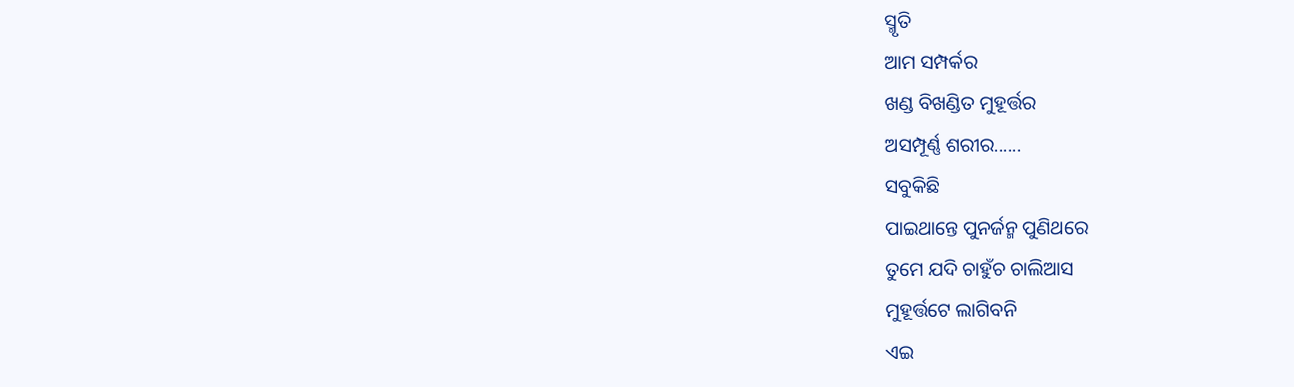ସ୍ମୃତି
ଆମ ସମ୍ପର୍କର
ଖଣ୍ଡ ବିଖଣ୍ଡିତ ମୁହୂର୍ତ୍ତର
ଅସମ୍ପୂର୍ଣ୍ଣ ଶରୀର......
ସବୁକିଛି
ପାଇଥାନ୍ତେ ପୁନର୍ଜନ୍ମ ପୁଣିଥରେ
ତୁମେ ଯଦି ଚାହୁଁଚ ଚାଲିଆସ
ମୁହୂର୍ତ୍ତଟେ ଲାଗିବନି
ଏଇ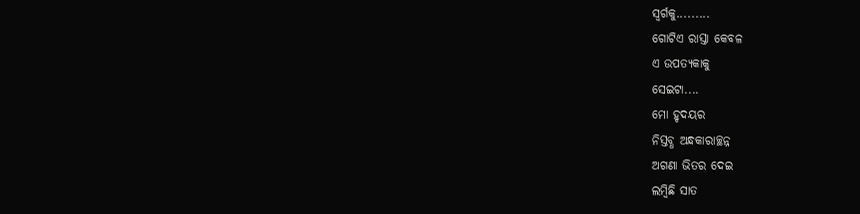ସ୍ୱର୍ଗକୁ.........
ଗୋଟିଏ ରାସ୍ତା କେବଳ
ଏ ଉପତ୍ୟକାକୁ
ସେଇଟା....
ମୋ ହୃଦୟର
ନିସ୍ତବ୍ଧ ଅନ୍ଧକାରାଚ୍ଛନ୍ନ
ଅଗଣା ଭିତର ଦେଇ
ଲମ୍ବିଛି ସାତ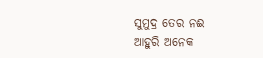ସୁମୁଦ୍ର ତେର ନଈ
ଆହୁରି ଅନେକ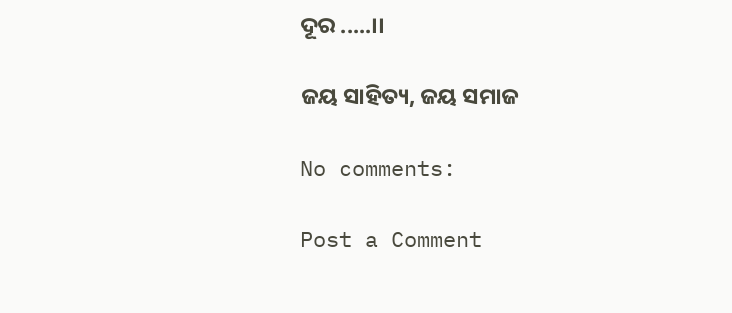ଦୂର .....।।

ଜୟ ସାହିତ୍ୟ, ଜୟ ସମାଜ

No comments:

Post a Comment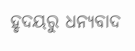ହୃଦୟରୁ ଧନ୍ୟବାଦ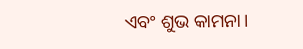ଏବଂ ଶୁଭ କାମନା।